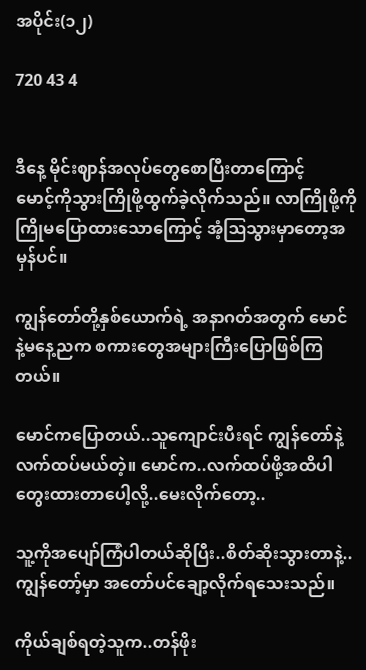အပိုင်း(၁၂)

720 43 4


ဒီနေ့ မိုင်းဈာန်အလုပ်တွေစောပြီးတာကြောင့်
မောင့်ကိုသွားကြိုဖို့ထွက်ခဲ့လိုက်သည်။ လာကြိုဖို့ကို ကြိုမပြောထားသောကြောင့် အံ့ဩသွားမှာတော့အမှန်ပင်။

ကျွန်တော်တို့နှစ်ယောက်ရဲ့ အနာဂတ်အတွက် မောင်နဲ့‌မနေ့ညက စကားတွေအများကြီးပြောဖြစ်ကြတယ်။

မောင်ကပြောတယ်..သူကျောင်းပီးရင် ကျွန်တော်နဲ့လက်ထပ်မယ်တဲ့။ မောင်က..လက်ထပ်ဖို့အထိပါတွေးထားတာပေါ့လို့..မေးလိုက်တော့..

သူ့ကိုအပျော်ကြံပါတယ်ဆိုပြီး..စိတ်ဆိုးသွားတာနဲ့..ကျွန်တော့်မှာ အတော်ပင်ချော့လိုက်ရသေးသည်။

ကိုယ်ချစ်ရတဲ့သူက..တန်ဖိုး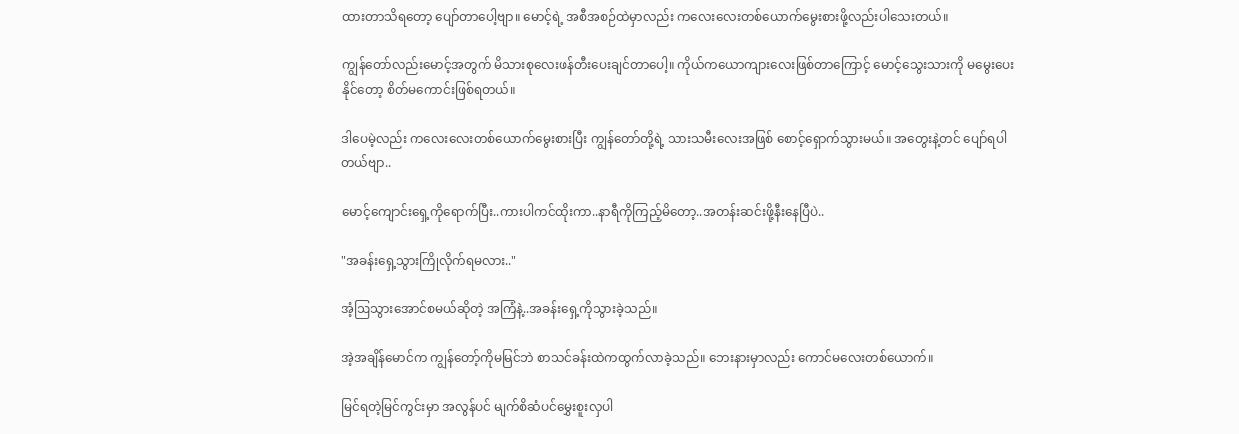ထားတာသိရတော့ ပျော်တာပေါ့ဗျာ။ မောင့်ရဲ့ အစီအစဉ်ထဲမှာလည်း ကလေးလေးတစ်ယောက်မွေးစားဖို့လည်းပါသေးတယ်။

ကျွန်တော်လည်းမောင့်အတွက် မိသားစုလေးဖန်တီးပေးချင်တာပေါ့။ ကိုယ်ကယောကျားလေးဖြစ်တာကြောင့် မောင့်သွေးသားကို မမွေးပေးနိုင်တော့ စိတ်မကောင်းဖြစ်ရတယ်။

ဒါပေမဲ့လည်း ကလေးလေးတစ်ယောက်မွေးစားပြီး ကျွန်တော်တို့ရဲ့ သားသမီးလေးအဖြစ် စောင့်ရှောက်သွားမယ်။ အတွေးနဲ့တင် ပျော်ရပါတယ်ဗျာ..

မောင့်ကျောင်းရှေ့ကိုရောက်ပြီး..ကားပါကင်ထိုးကာ..နာရီကိုကြည့်မိတော့..အတန်းဆင်းဖို့နီးနေပြီပဲ..

"အခန်းရှေ့သွားကြိုလိုက်ရမလား.."

အံ့ဩသွားအောင်စမယ်ဆိုတဲ့ အကြံနဲ့..အခန်းရှေ့ကိုသွားခဲ့သည်။

အဲ့အချိန်မောင်က ကျွန်တော့်ကိုမမြင်ဘဲ စာသင်ခန်းထဲကထွက်လာခဲ့သည်။ ဘေးနားမှာလည်း ကောင်မ‌လေးတစ်ယောက်။

မြင်ရတဲ့မြင်ကွင်းမှာ အလွန်ပင် မျက်စိဆံပင်မွှေးစူးလှပါ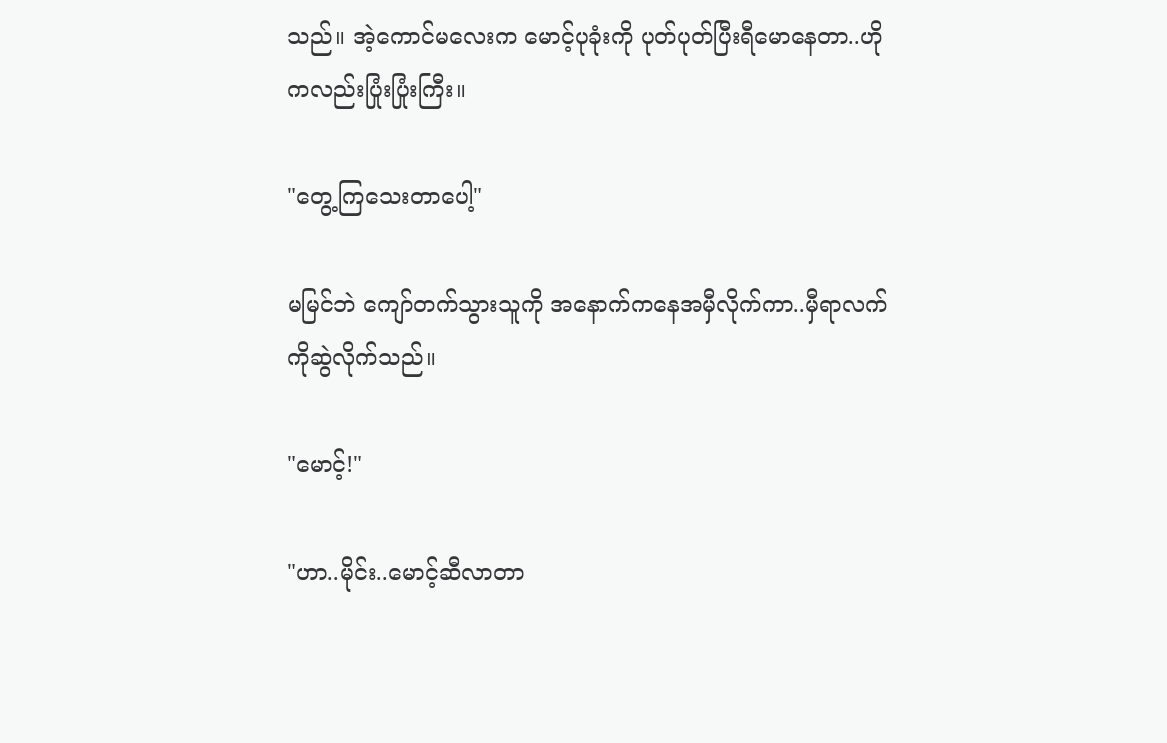သည်။ အဲ့ကောင်မလေးက မောင့်ပုခုံးကို ပုတ်ပုတ်ပြီးရီမောနေတာ..ဟိုကလည်းပြုံးပြုံးကြီး။

"တွေ့ကြသေးတာပေါ့"

မမြင်ဘဲ ကျော်တက်သွားသူကို အနောက်ကနေအမှီလိုက်ကာ..မှီရာလက်ကိုဆွဲလိုက်သည်။

"မောင့်!"

"ဟာ..မိုင်း..မောင့်ဆီလာတာ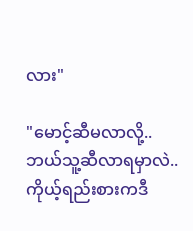လား"

"မောင့်ဆီမလာလို့..ဘယ်သူ့ဆီလာရမှာလဲ..ကိုယ့်ရည်းစားကဒီ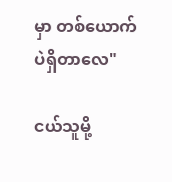မှာ တစ်ယောက်ပဲရှိတာလေ"

ငယ်သူမို့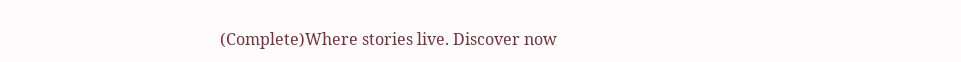(Complete)Where stories live. Discover now